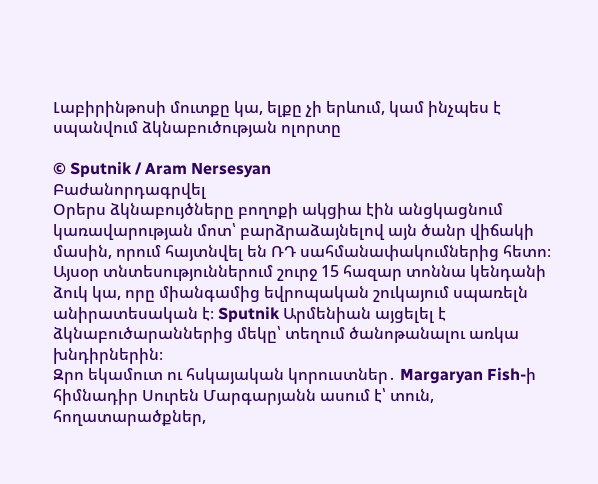Լաբիրինթոսի մուտքը կա, ելքը չի երևում, կամ ինչպես է սպանվում ձկնաբուծության ոլորտը

© Sputnik / Aram Nersesyan
Բաժանորդագրվել
Օրերս ձկնաբույծները բողոքի ակցիա էին անցկացնում կառավարության մոտ՝ բարձրաձայնելով այն ծանր վիճակի մասին, որում հայտնվել են ՌԴ սահմանափակումներից հետո։ Այսօր տնտեսություններում շուրջ 15 հազար տոննա կենդանի ձուկ կա, որը միանգամից եվրոպական շուկայում սպառելն անիրատեսական է։ Sputnik Արմենիան այցելել է ձկնաբուծարաններից մեկը՝ տեղում ծանոթանալու առկա խնդիրներին։
Զրո եկամուտ ու հսկայական կորուստներ․ Margaryan Fish-ի հիմնադիր Սուրեն Մարգարյանն ասում է՝ տուն, հողատարածքներ,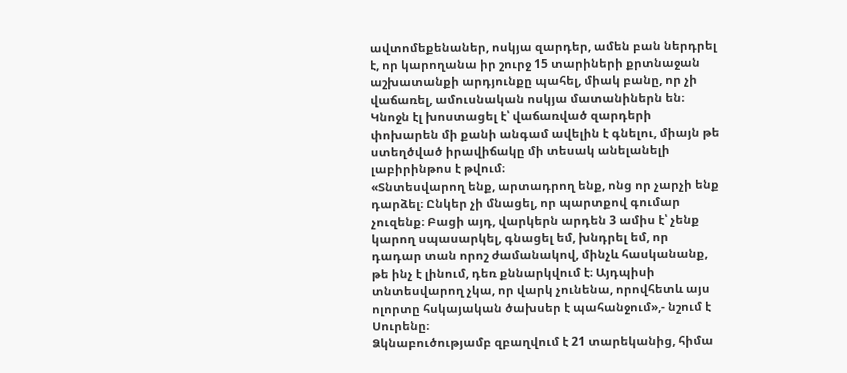ավտոմեքենաներ, ոսկյա զարդեր, ամեն բան ներդրել է, որ կարողանա իր շուրջ 15 տարիների քրտնաջան աշխատանքի արդյունքը պահել, միակ բանը, որ չի վաճառել, ամուսնական ոսկյա մատանիներն են։ Կնոջն էլ խոստացել է՝ վաճառված զարդերի փոխարեն մի քանի անգամ ավելին է գնելու, միայն թե ստեղծված իրավիճակը մի տեսակ անելանելի լաբիրինթոս է թվում։
«Տնտեսվարող ենք, արտադրող ենք, ոնց որ չարչի ենք դարձել։ Ընկեր չի մնացել, որ պարտքով գումար չուզենք։ Բացի այդ, վարկերն արդեն 3 ամիս է՝ չենք կարող սպասարկել, գնացել եմ, խնդրել եմ, որ դադար տան որոշ ժամանակով, մինչև հասկանանք, թե ինչ է լինում, դեռ քննարկվում է։ Այդպիսի տնտեսվարող չկա, որ վարկ չունենա, որովհետև այս ոլորտը հսկայական ծախսեր է պահանջում»,- նշում է Սուրենը։
Ձկնաբուծությամբ զբաղվում է 21 տարեկանից, հիմա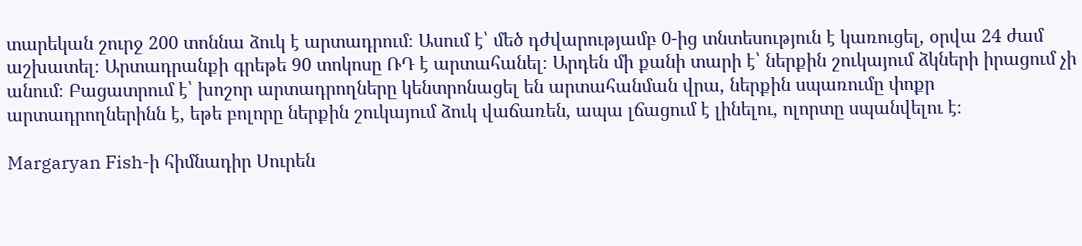տարեկան շուրջ 200 տոննա ձուկ է արտադրում։ Ասում է՝ մեծ դժվարությամբ 0-ից տնտեսություն է կառուցել, օրվա 24 ժամ աշխատել։ Արտադրանքի գրեթե 90 տոկոսը ՌԴ է արտահանել։ Արդեն մի քանի տարի է՝ ներքին շուկայում ձկների իրացում չի անում։ Բացատրում է՝ խոշոր արտադրողները կենտրոնացել են արտահանման վրա, ներքին սպառումը փոքր արտադրողներինն է, եթե բոլորը ներքին շուկայում ձուկ վաճառեն, ապա լճացում է լինելու, ոլորտը սպանվելու է։

Margaryan Fish-ի հիմնադիր Սուրեն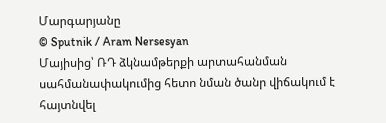Մարգարյանը
© Sputnik / Aram Nersesyan
Մայիսից՝ ՌԴ ձկնամթերքի արտահանման սահմանափակումից հետո նման ծանր վիճակում է հայտնվել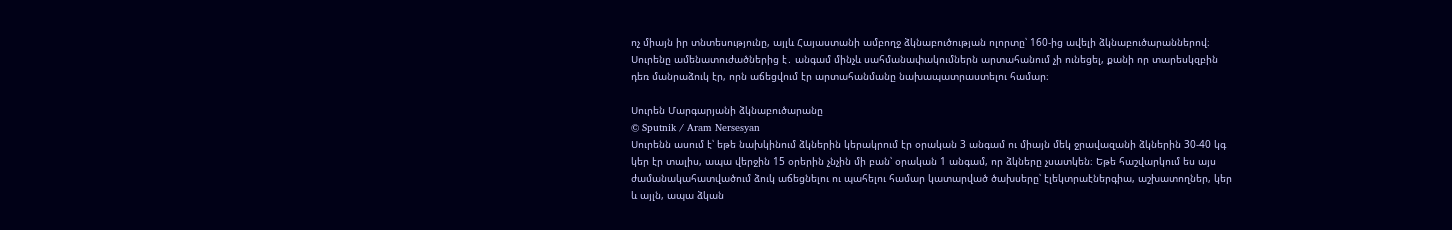ոչ միայն իր տնտեսությունը, այլև Հայաստանի ամբողջ ձկնաբուծության ոլորտը՝ 160-ից ավելի ձկնաբուծարաններով։ Սուրենը ամենատուժածներից է․ անգամ մինչև սահմանափակումներն արտահանում չի ունեցել, քանի որ տարեսկզբին դեռ մանրաձուկ էր, որն աճեցվում էր արտահանմանը նախապատրաստելու համար։

Սուրեն Մարգարյանի ձկնաբուծարանը
© Sputnik / Aram Nersesyan
Սուրենն ասում է՝ եթե նախկինում ձկներին կերակրում էր օրական 3 անգամ ու միայն մեկ ջրավազանի ձկներին 30-40 կգ կեր էր տալիս, ապա վերջին 15 օրերին չնչին մի բան՝ օրական 1 անգամ, որ ձկները չսատկեն։ Եթե հաշվարկում ես այս ժամանակահատվածում ձուկ աճեցնելու ու պահելու համար կատարված ծախսերը՝ էլեկտրաէներգիա, աշխատողներ, կեր և այլն, ապա ձկան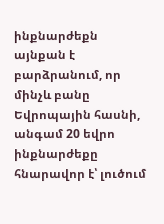ինքնարժեքն այնքան է բարձրանում, որ մինչև բանը Եվրոպային հասնի, անգամ 20 եվրո ինքնարժեքը հնարավոր է՝ լուծում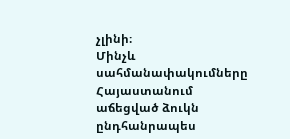չլինի։
Մինչև սահմանափակումները Հայաստանում աճեցված ձուկն ընդհանրապես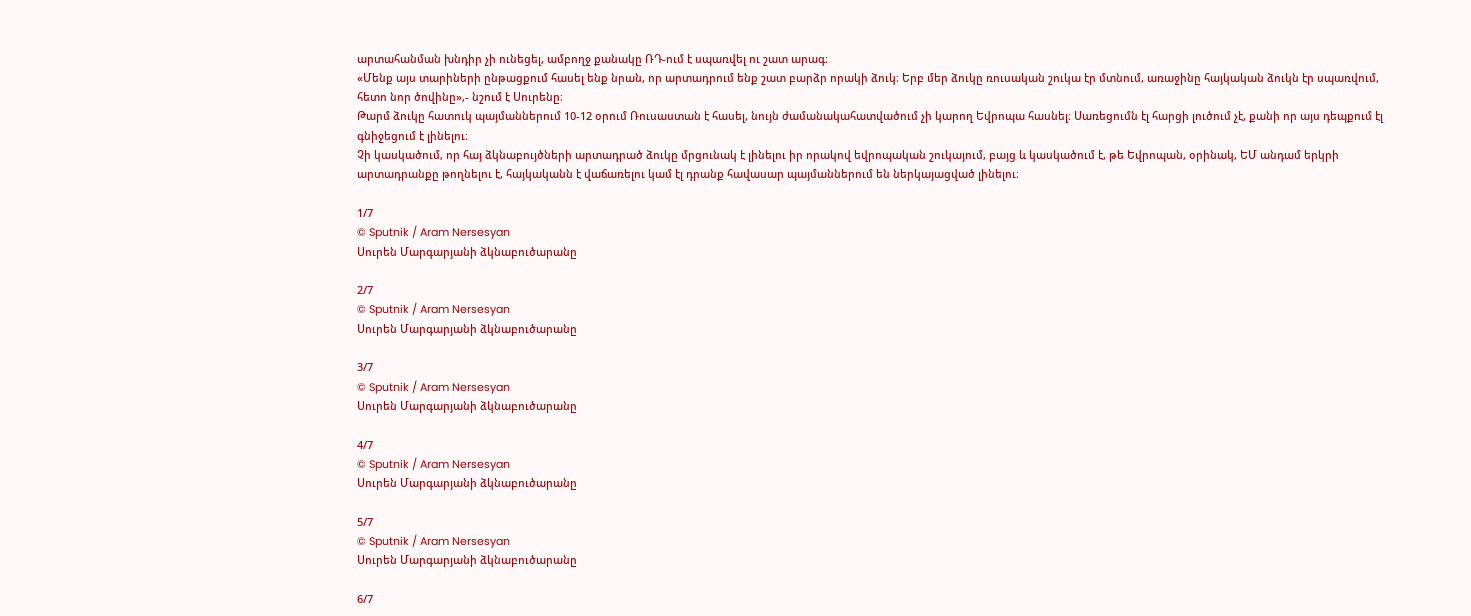արտահանման խնդիր չի ունեցել, ամբողջ քանակը ՌԴ-ում է սպառվել ու շատ արագ։
«Մենք այս տարիների ընթացքում հասել ենք նրան, որ արտադրում ենք շատ բարձր որակի ձուկ։ Երբ մեր ձուկը ռուսական շուկա էր մտնում, առաջինը հայկական ձուկն էր սպառվում, հետո նոր ծովինը»,- նշում է Սուրենը։
Թարմ ձուկը հատուկ պայմաններում 10-12 օրում Ռուսաստան է հասել, նույն ժամանակահատվածում չի կարող Եվրոպա հասնել։ Սառեցումն էլ հարցի լուծում չէ, քանի որ այս դեպքում էլ գնիջեցում է լինելու։
Չի կասկածում, որ հայ ձկնաբույծների արտադրած ձուկը մրցունակ է լինելու իր որակով եվրոպական շուկայում, բայց և կասկածում է, թե Եվրոպան, օրինակ, ԵՄ անդամ երկրի արտադրանքը թողնելու է, հայկականն է վաճառելու կամ էլ դրանք հավասար պայմաններում են ներկայացված լինելու։

1/7
© Sputnik / Aram Nersesyan
Սուրեն Մարգարյանի ձկնաբուծարանը

2/7
© Sputnik / Aram Nersesyan
Սուրեն Մարգարյանի ձկնաբուծարանը

3/7
© Sputnik / Aram Nersesyan
Սուրեն Մարգարյանի ձկնաբուծարանը

4/7
© Sputnik / Aram Nersesyan
Սուրեն Մարգարյանի ձկնաբուծարանը

5/7
© Sputnik / Aram Nersesyan
Սուրեն Մարգարյանի ձկնաբուծարանը

6/7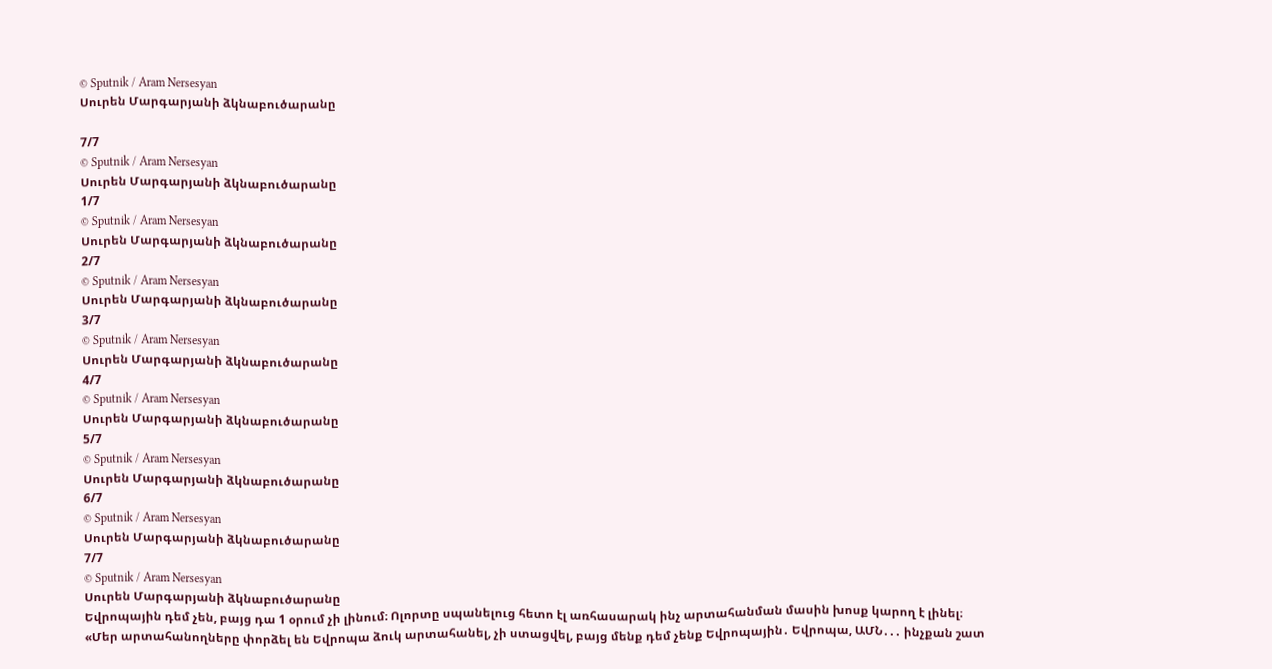© Sputnik / Aram Nersesyan
Սուրեն Մարգարյանի ձկնաբուծարանը

7/7
© Sputnik / Aram Nersesyan
Սուրեն Մարգարյանի ձկնաբուծարանը
1/7
© Sputnik / Aram Nersesyan
Սուրեն Մարգարյանի ձկնաբուծարանը
2/7
© Sputnik / Aram Nersesyan
Սուրեն Մարգարյանի ձկնաբուծարանը
3/7
© Sputnik / Aram Nersesyan
Սուրեն Մարգարյանի ձկնաբուծարանը
4/7
© Sputnik / Aram Nersesyan
Սուրեն Մարգարյանի ձկնաբուծարանը
5/7
© Sputnik / Aram Nersesyan
Սուրեն Մարգարյանի ձկնաբուծարանը
6/7
© Sputnik / Aram Nersesyan
Սուրեն Մարգարյանի ձկնաբուծարանը
7/7
© Sputnik / Aram Nersesyan
Սուրեն Մարգարյանի ձկնաբուծարանը
Եվրոպային դեմ չեն, բայց դա 1 օրում չի լինում։ Ոլորտը սպանելուց հետո էլ առհասարակ ինչ արտահանման մասին խոսք կարող է լինել։
«Մեր արտահանողները փորձել են Եվրոպա ձուկ արտահանել, չի ստացվել, բայց մենք դեմ չենք Եվրոպային․ Եվրոպա, ԱՄՆ․․․ ինչքան շատ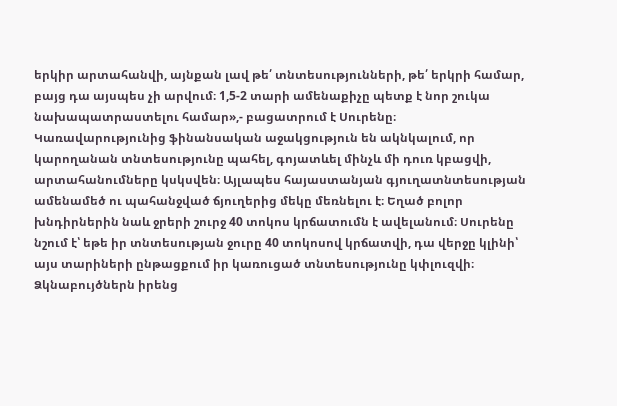երկիր արտահանվի, այնքան լավ թե՛ տնտեսությունների, թե՛ երկրի համար, բայց դա այսպես չի արվում։ 1,5-2 տարի ամենաքիչը պետք է նոր շուկա նախապատրաստելու համար»,- բացատրում է Սուրենը։
Կառավարությունից ֆինանսական աջակցություն են ակնկալում, որ կարողանան տնտեսությունը պահել, գոյատևել մինչև մի դուռ կբացվի, արտահանումները կսկսվեն։ Այլապես հայաստանյան գյուղատնտեսության ամենամեծ ու պահանջված ճյուղերից մեկը մեռնելու է։ Եղած բոլոր խնդիրներին նաև ջրերի շուրջ 40 տոկոս կրճատումն է ավելանում։ Սուրենը նշում է՝ եթե իր տնտեսության ջուրը 40 տոկոսով կրճատվի, դա վերջը կլինի՝ այս տարիների ընթացքում իր կառուցած տնտեսությունը կփլուզվի։
Ձկնաբույծներն իրենց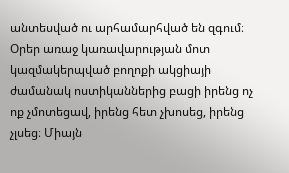անտեսված ու արհամարհված են զգում։ Օրեր առաջ կառավարության մոտ կազմակերպված բողոքի ակցիայի ժամանակ ոստիկաններից բացի իրենց ոչ ոք չմոտեցավ, իրենց հետ չխոսեց, իրենց չլսեց։ Միայն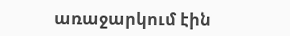առաջարկում էին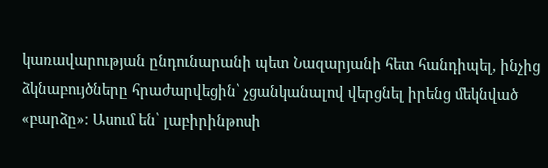կառավարության ընդունարանի պետ Նազարյանի հետ հանդիպել, ինչից ձկնաբույծները հրաժարվեցին՝ չցանկանալով վերցնել իրենց մեկնված «բարձը»։ Ասում են՝ լաբիրինթոսի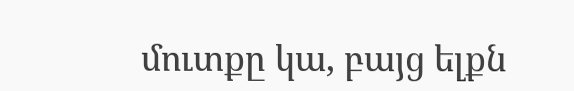մուտքը կա, բայց ելքն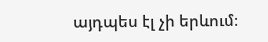այդպես էլ չի երևում։